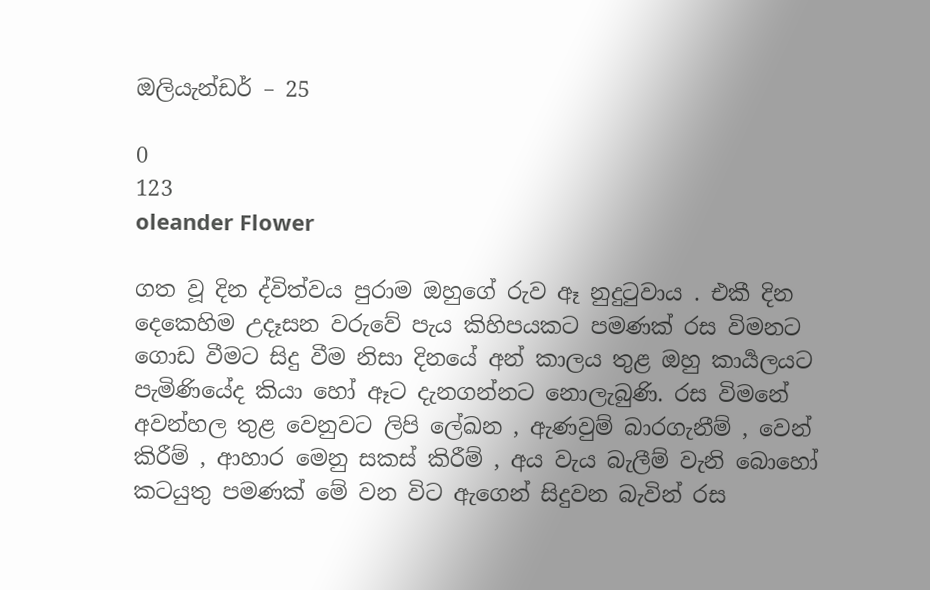ඔලියැන්ඩර් – 25

0
123
oleander Flower

ගත වූ දින ද්විත්වය පුරාම ඔහුගේ රුව ඈ නුදුටුවාය . එකී දින දෙකෙහිම උදෑසන වරුවේ පැය කිහිපයකට පමණක් රස විමනට ගොඩ වීමට සිදු වීම නිසා දිනයේ අන් කාලය තුළ ඔහු කාර්‍යලයට පැමිණියේද කියා හෝ ඈට දැනගන්නට නොලැබුණි. රස විමනේ අවන්හල තුළ වෙනුවට ලිපි ලේඛන , ඇණවුම් බාරගැනීම් , වෙන් කිරීම් , ආහාර මෙනු සකස් කිරීම් , අය වැය බැලීම් වැනි බොහෝ කටයුතු පමණක් මේ වන විට ඇගෙන් සිදුවන බැවින් රස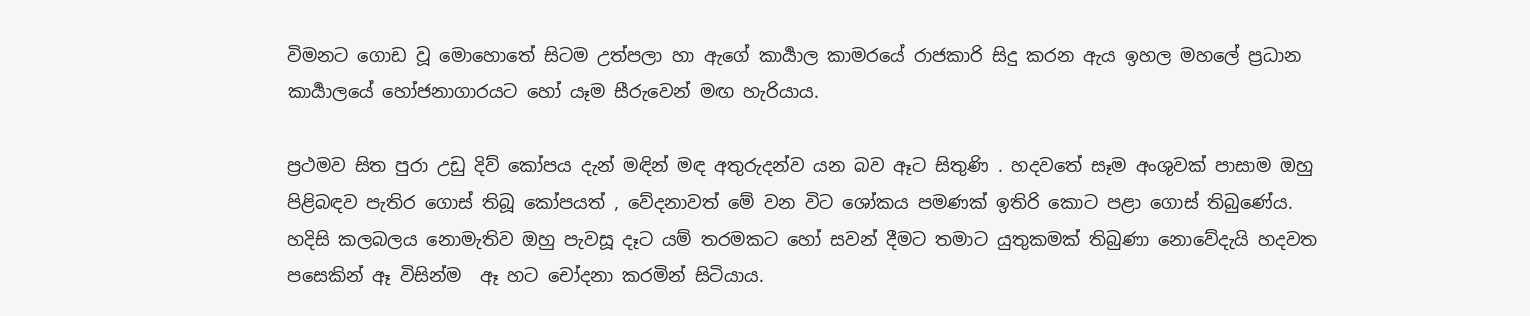විමනට ගොඩ වූ මොහොතේ සිටම උත්පලා හා ඇගේ කාර්‍යාල කාමරයේ රාජකාරි සිදු කරන ඇය ඉහල මහලේ ප්‍රධාන කාර්‍යාලයේ හෝජනාගාරයට හෝ යෑම සීරුවෙන් මඟ හැරියාය.

ප්‍රථමව සිත පුරා උඩු දිව් කෝපය දැන් මඳින් මඳ අතුරුදන්ව යන බව ඈට සිතුණි . හදවතේ සෑම අංශුවක් පාසාම ඔහු පිළිබඳව පැතිර ගොස් තිබූ කෝපයත් , වේදනාවත් මේ වන විට ශෝකය පමණක් ඉතිරි කොට පළා ගොස් තිබුණේය. හදිසි කලබලය නොමැතිව ඔහු පැවසූ දෑට යම් තරමකට හෝ සවන් දීමට තමාට යුතුකමක් තිබුණා නොවේදැයි හදවත පසෙකින් ඈ විසින්ම  ඈ හට චෝදනා කරමින් සිටියාය.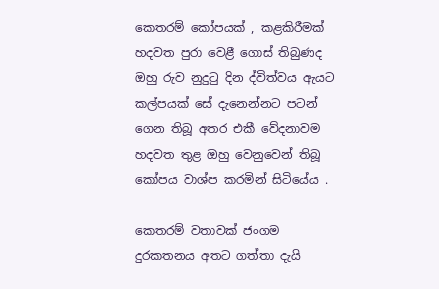කෙතරම් කෝපයක් , කළකිරීමක් හදවත පුරා වෙළී ගොස් තිබුණද ඔහු රුව නුදුටු දින ද්විත්වය ඇයට කල්පයක් සේ දැනෙන්නට පටන් ගෙන තිබූ අතර එකී වේදනාවම හදවත තුළ ඔහු වෙනුවෙන් තිබූ කෝපය වාශ්ප කරමින් සිටියේය .

කෙතරම් වතාවක් ජංගම දුරකතනය අතට ගත්තා දැයි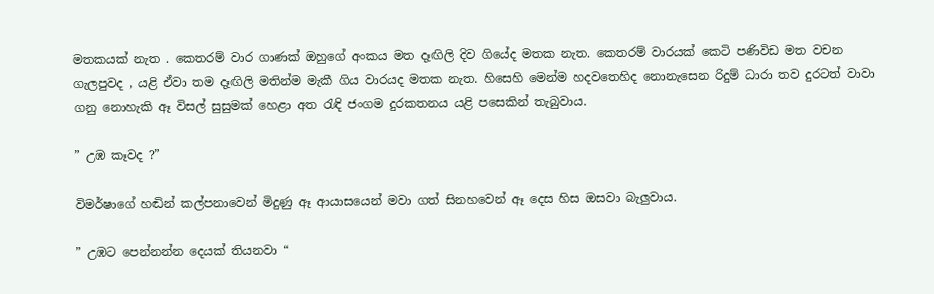මතකයක් නැත . කෙතරම් වාර ගාණක් ඔහුගේ අංකය මත දෑඟිලි දිව ගියේද මතක නැත. කෙතරම් වාරයක් කෙටි පණිවිඩ මත වචන ගැලපුවද , යළි ඒවා තම දෑඟිලි මතින්ම මැකී ගිය වාරයද මතක නැත. හිසෙහි මෙන්ම හදවතෙහිද නොනැසෙන රිදුම් ධාරා තව දුරටත් වාවා ගනු නොහැකි ඈ විසල් සුසුමක් හෙළා අත රැඳි ජංගම දුරකතනය යළි පසෙකින් තැබුවාය.

” උඹ කෑවද ?”

විමර්ෂාගේ හඬින් කල්පනාවෙන් මිදුණු ඈ ආයාසයෙන් මවා ගත් සිනහවෙන් ඈ දෙස හිස ඔසවා බැලුවාය.

” උඹට පෙන්නන්න දෙයක් තියනවා “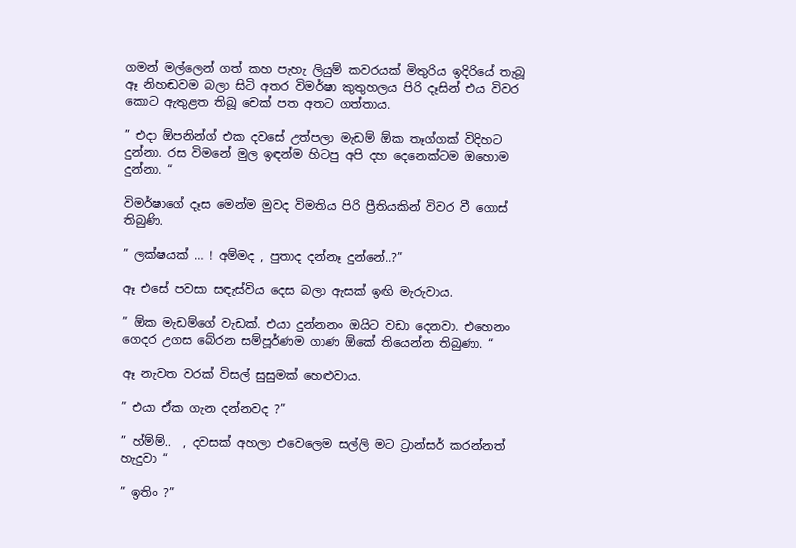ගමන් මල්ලෙන් ගත් කහ පැහැ ලියුම් කවරයක් මිතුරිය ඉදිරියේ තැබූ ඈ නිහඬවම බලා සිටි අතර විමර්ෂා කුතුහලය පිරි දෑසින් එය විවර කොට ඇතුළත තිබූ චෙක් පත අතට ගත්තාය.

” එදා ඕපනින්ග් එක දවසේ උත්පලා මැඩම් ඕක තෑග්ගක් විදිහට දුන්නා. රස විමනේ මුල ඉඳන්ම හිටපු අපි දහ දෙනෙක්ටම ඔහොම දුන්නා. “

විමර්ෂාගේ දෑස මෙන්ම මුවද විමතිය පිරි ප්‍රීතියකින් විවර වී ගොස් තිබුණි.

” ලක්ෂයක් … ! අම්මද , පුතාද දන්නෑ දුන්නේ..?”

ඈ එසේ පවසා සඳැස්විය දෙස බලා ඇසක් ඉඟි මැරුවාය.

” ඕක මැඩම්ගේ වැඩක්. එයා දුන්නනං ඔයිට වඩා දෙනවා. එහෙනං ගෙදර උගස බේරන සම්පූර්ණම ගාණ ඕකේ තියෙන්න තිබුණා. “

ඈ නැවත වරක් විසල් සුසුමක් හෙළුවාය.

” එයා ඒක ගැන දන්නවද ?”

” හ්ම්ම්..  , දවසක් අහලා එවෙලෙම සල්ලි මට ට්‍රාන්සර් කරන්නත් හැදුවා “

” ඉතිං ?”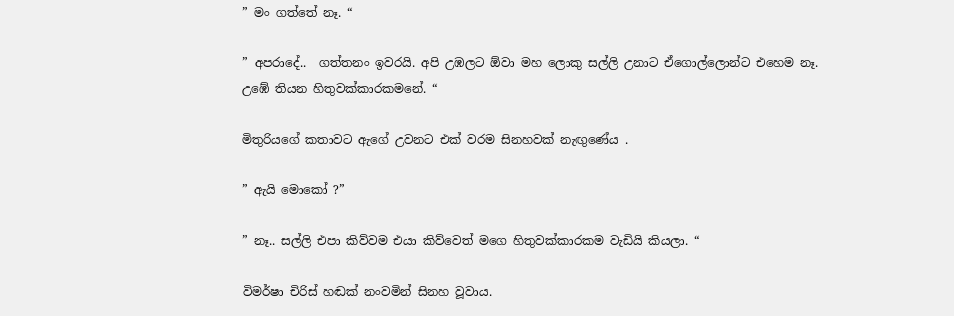” මං ගත්තේ නෑ. “

” අපරාදේ..  ගත්තනං ඉවරයි. අපි උඹලට ඕවා මහ ලොකු සල්ලි උනාට ඒගොල්ලොන්ට එහෙම නෑ.  උඹේ තියන හිතුවක්කාරකමනේ. “

මිතුරියගේ කතාවට ඇගේ උවනට එක් වරම සිනහවක් නැඟුණේය .

” ඇයි මොකෝ ?”

” නෑ.. සල්ලි එපා කිව්වම එයා කිව්වෙත් මගෙ හිතුවක්කාරකම වැඩියි කියලා. “

විමර්ෂා චිරිස් හඬක් නංවමින් සිනහ වූවාය.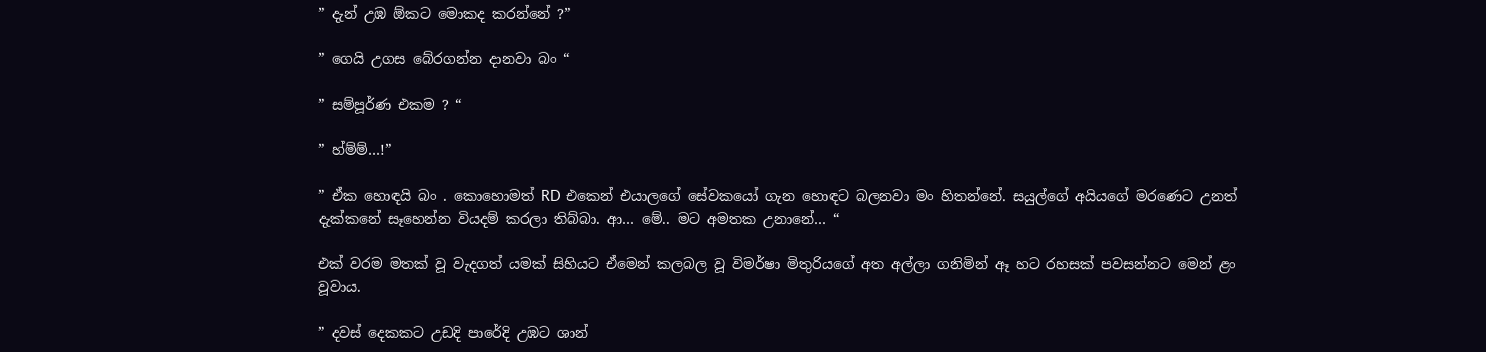” දැන් උඹ ඕකට මොකද කරන්නේ ?”

” ගෙයි උගස බේරගන්න දානවා බං “

” සම්පූර්ණ එකම ? “

” හ්ම්ම්…!”

” ඒක හොඳයි බං . කොහොමත් RD එකෙන් එයාලගේ සේවකයෝ ගැන හොඳට බලනවා මං හිතන්නේ. සයුල්ගේ අයියගේ මරණෙට උනත් දැක්කනේ සෑහෙන්න වියදම් කරලා තිබ්බා. ආ… මේ.. මට අමතක උනානේ… “

එක් වරම මතක් වූ වැදගත් යමක් සිහියට ඒමෙන් කලබල වූ විමර්ෂා මිතුරියගේ අත අල්ලා ගනිමින් ඈ හට රහසක් පවසන්නට මෙන් ළං වූවාය.

” දවස් දෙකකට උඩදි පාරේදි උඹට ශාන්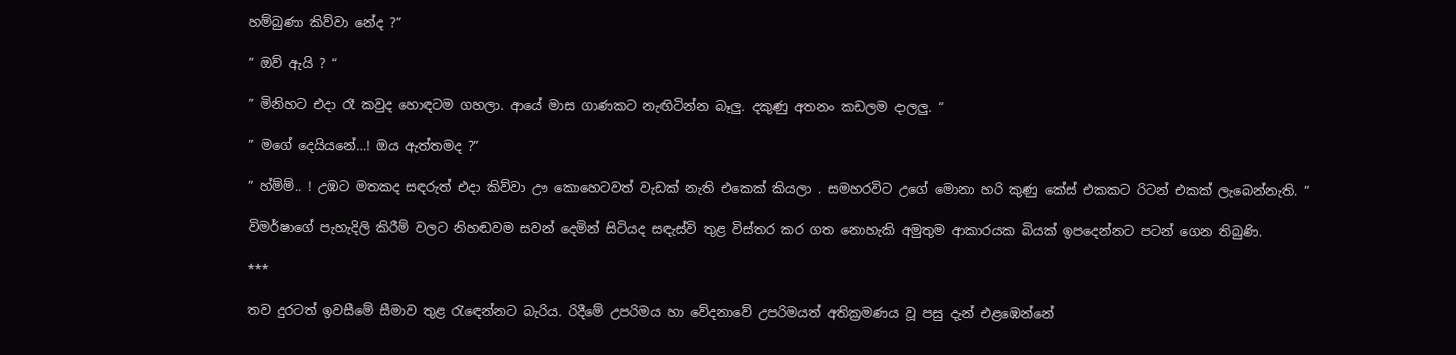හම්බුණා කිව්වා නේද ?”

” ඔව් ඇයි ? “

” මිනිහට එදා රෑ කවුද හොඳටම ගහලා. ආයේ මාස ගාණකට නැඟිටින්න බෑලු. දකුණු අතනං කඩලම දාලලු. “

” මගේ දෙයියනේ…! ඔය ඇත්තමද ?”

” හ්ම්ම්.. ! උඹට මතකද සඳරුත් එදා කිව්වා ඌ කොහෙටවත් වැඩක් නැති එකෙක් කියලා . සමහරවිට උගේ මොනා හරි කුණු කේස් එකකට රිටන් එකක් ලැබෙන්නැති. “

විමර්ෂාගේ පැහැදිලි කිරීම් වලට නිහඬවම සවන් දෙමින් සිටියද සඳැස්වි තුළ විස්තර කර ගත නොහැකි අමුතුම ආකාරයක බියක් ඉපදෙන්නට පටන් ගෙන තිබුණි.

***

තව දුරටත් ඉවසීමේ සීමාව තුළ රැඳෙන්නට බැරිය. රිදීමේ උපරිමය හා වේදනාවේ උපරිමයත් අතික්‍රමණය වූ පසු දැන් එළඹෙන්නේ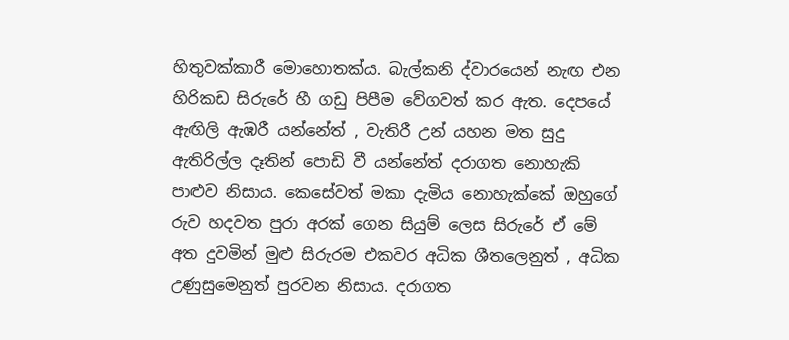හිතුවක්කාරී මොහොතක්ය. බැල්කනි ද්වාරයෙන් නැඟ එන හිරිකඩ සිරුරේ හී ගඩු පිපීම වේගවත් කර ඇත. දෙපයේ ඇඟිලි ඇඹරී යන්නේත් , වැතිරී උන් යහන මත සුදු ඇතිරිල්ල දෑතින් පොඩි වී යන්නේත් දරාගත නොහැකි පාළුව නිසාය. කෙසේවත් මකා දැමිය නොහැක්කේ ඔහුගේ රුව හදවත පුරා අරක් ගෙන සියුම් ලෙස සිරුරේ ඒ මේ අත දුවමින් මුළු සිරුරම එකවර අධික ශීතලෙනුත් , අධික උණුසුමෙනුත් පුරවන නිසාය. දරාගත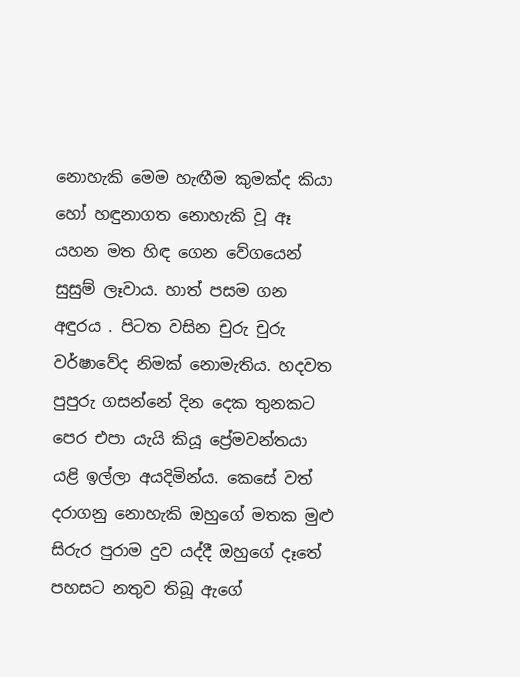නොහැකි මෙම හැඟීම කුමක්ද කියා හෝ හඳුනාගත නොහැකි වූ ඈ යහන මත හිඳ ගෙන වේගයෙන් සුසුම් ලෑවාය. හාත් පසම ගන අඳුරය . පිටත වසින චුරු චුරු වර්ෂාවේද නිමක් නොමැතිය. හදවත පුපුරු ගසන්නේ දින දෙක තුනකට පෙර එපා යැයි කියූ ප්‍රේමවන්තයා යළි ඉල්ලා අයදිමින්ය. කෙසේ වත් දරාගනු නොහැකි ඔහුගේ මතක මුළු සිරුර පුරාම දුව යද්දී ඔහුගේ දෑතේ පහසට නතුව තිබූ ඇගේ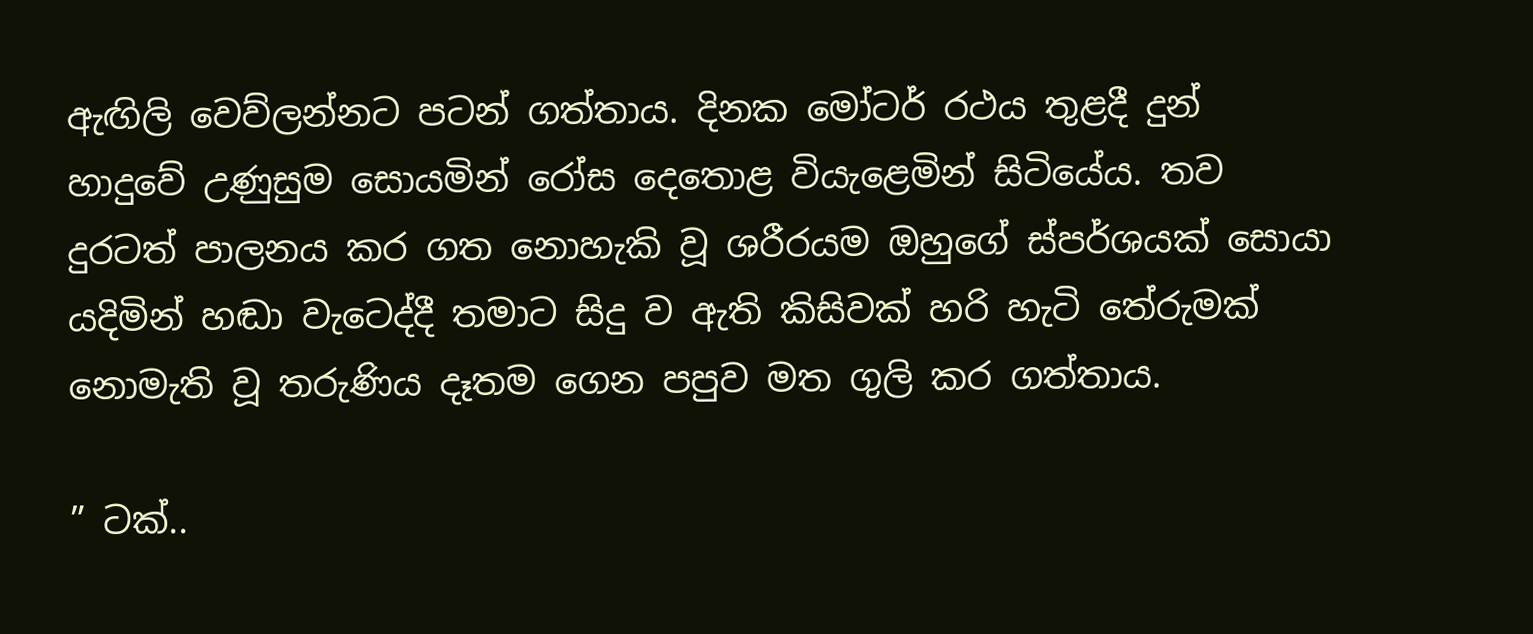ඇඟිලි වෙව්ලන්නට පටන් ගත්තාය. දිනක මෝටර් රථය තුළදී දුන් හාදුවේ උණුසුම සොයමින් රෝස දෙතොළ වියැළෙමින් සිටියේය. තව දුරටත් පාලනය කර ගත නොහැකි වූ ශරීරයම ඔහුගේ ස්පර්ශයක් සොයා යදිමින් හඬා වැටෙද්දී තමාට සිදු ව ඇති කිසිවක් හරි හැටි තේරුමක් නොමැති වූ තරුණිය දෑතම ගෙන පපුව මත ගුලි කර ගත්තාය.

” ටක්..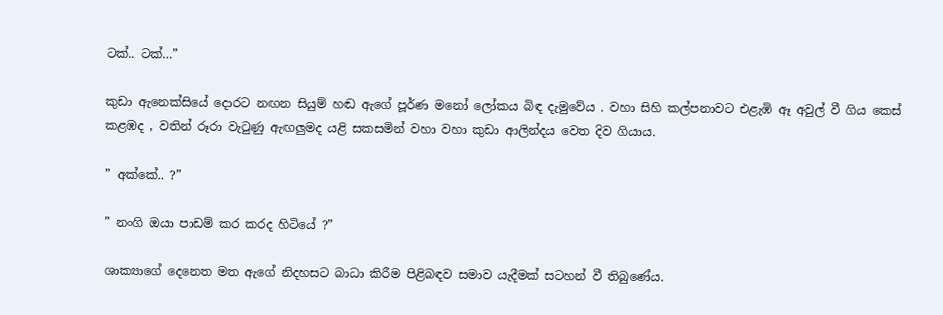ටක්.. ටක්…”

කුඩා ඇනෙක්සියේ දොරට නඟන සියුම් හඬ ඇගේ පූර්ණ මනෝ ලෝකය බිඳ දැමුවේය . වහා සිහි කල්පනාවට එළැඹි ඈ අවුල් වී ගිය කෙස් කළඹද , වතින් රූරා වැටුණු ඇඟලුමද යළි සකසමින් වහා වහා කුඩා ආලින්දය වෙත දිව ගියාය.

” අක්කේ.. ?”

” නංගි ඔයා පාඩම් කර කරද හිටියේ ?”

ශාක්‍යාගේ දෙනෙත මත ඇගේ නිදහසට බාධා කිරීම පිළිබඳව සමාව යැදීමක් සටහන් වී තිබුණේය.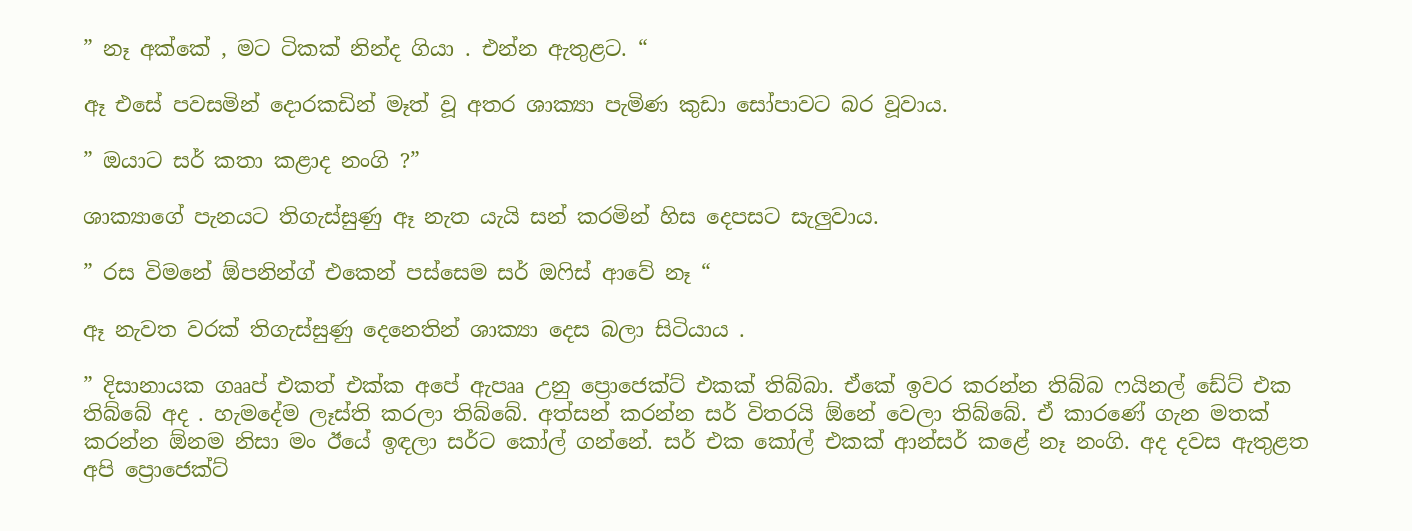” නෑ අක්කේ , මට ටිකක් නින්ද ගියා . එන්න ඇතුළට. “

ඈ එසේ පවසමින් දොරකඩින් මෑත් වූ අතර ශාක්‍යා පැමිණ කුඩා සෝපාවට බර වූවාය.

” ඔයාට සර් කතා කළාද නංගි ?”

ශාක්‍යාගේ පැනයට තිගැස්සුණු ඈ නැත යැයි සන් කරමින් හිස දෙපසට සැලුවාය.

” රස විමනේ ඕපනින්ග් එකෙන් පස්සෙම සර් ඔෆිස් ආවේ නෑ “

ඈ නැවත වරක් තිගැස්සුණු දෙනෙතින් ශාක්‍යා දෙස බලා සිටියාය .

” දිසානායක ගෲප් එකත් එක්ක අපේ ඇපෲ උනු ප්‍රොජෙක්ට් එකක් තිබ්බා. ඒකේ ඉවර කරන්න තිබ්බ ෆයිනල් ඩේට් එක තිබ්බේ අද . හැමදේම ලෑස්ති කරලා තිබ්බේ. අත්සන් කරන්න සර් විතරයි ඕනේ වෙලා තිබ්බේ. ඒ කාරණේ ගැන මතක් කරන්න ඕනම නිසා මං ඊයේ ඉඳලා සර්ට කෝල් ගන්නේ. සර් එක කෝල් එකක් ආන්සර් කළේ නෑ නංගි. අද දවස ඇතුළත අපි ප්‍රොජෙක්ට්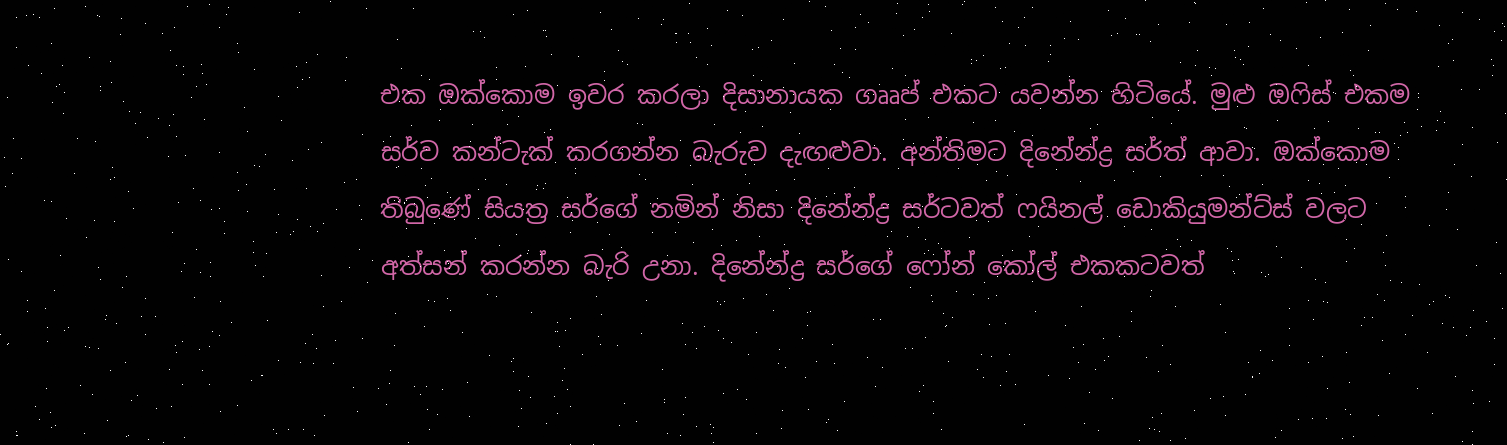එක ඔක්කොම ඉවර කරලා දිසානායක ගෲප් එකට යවන්න හිටියේ. මුළු ඔෆිස් එකම සර්ව කන්ටැක් කරගන්න බැරුව දැඟළුවා. අන්තිමට දිනේන්ද්‍ර සර්ත් ආවා. ඔක්කොම තිබුණේ සියත්‍ර සර්ගේ නමින් නිසා දිනේන්ද්‍ර සර්ටවත් ෆයිනල් ඩොකියුමන්ට්ස් වලට අත්සන් කරන්න බැරි උනා. දිනේන්ද්‍ර සර්ගේ ෆෝන් කෝල් එකකටවත්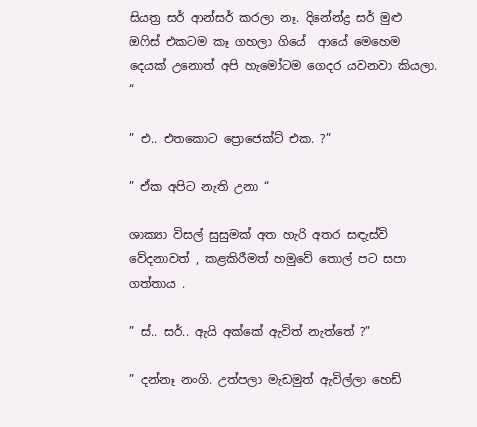සියත්‍ර සර් ආන්සර් කරලා නෑ. දිනේන්ද්‍ර සර් මුළු ඔෆිස් එකටම කෑ ගහලා ගියේ  ආයේ මෙහෙම දෙයක් උනොත් අපි හැමෝටම ගෙදර යවනවා කියලා. “

” එ.. එතකොට ප්‍රොජෙක්ට් එක. ?”

” ඒක අපිට නැති උනා “

ශාක්‍යා විසල් සුසුමක් අත හැරි අතර සඳැස්වි වේදනාවත් , කළකිරීමත් හමුවේ තොල් පට සපා ගත්තාය .

” ස්.. සර්.. ඇයි අක්කේ ඇවිත් නැත්තේ ?”

” දන්නෑ නංගි. උත්පලා මැඩමුත් ඇවිල්ලා හෙඩ්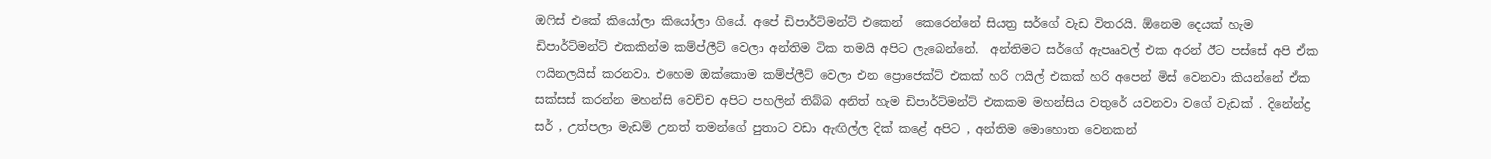ඔෆිස් එකේ කියෝලා කියෝලා ගියේ. අපේ ඩිපාර්ට්මන්ට් එකෙන්  කෙරෙන්නේ සියත්‍ර සර්ගේ වැඩ විතරයි. ඕනෙම දෙයක් හැම ඩිපාර්ට්මන්ට් එකකින්ම කම්ප්ලීට් වෙලා අන්තිම ටික තමයි අපිට ලැබෙන්නේ.  අන්තිමට සර්ගේ ඇපෲවල් එක අරන් ඊට පස්සේ අපි ඒක ෆයිනලයිස් කරනවා. එහෙම ඔක්කොම කම්ප්ලීට් වෙලා එන ප්‍රොජෙක්ට් එකක් හරි ෆයිල් එකක් හරි අපෙන් මිස් වෙනවා කියන්නේ ඒක සක්සස් කරන්න මහන්සි වෙච්ච අපිට පහලින් තිබ්බ අනිත් හැම ඩිපාර්ට්මන්ට් එකකම මහන්සිය වතුරේ යවනවා වගේ වැඩක් . දිනේන්ද්‍ර සර් , උත්පලා මැඩම් උනත් තමන්ගේ පුතාට වඩා ඇඟිල්ල දික් කළේ අපිට , අන්තිම මොහොත වෙනකන්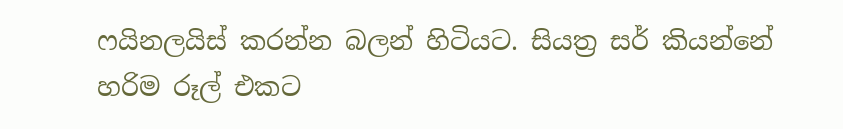ෆයිනලයිස් කරන්න බලන් හිටියට. සියත්‍ර සර් කියන්නේ හරිම රූල් එකට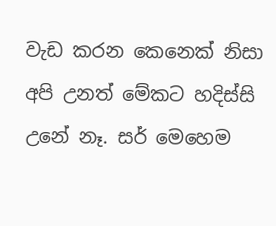වැඩ කරන කෙනෙක් නිසා අපි උනත් මේකට හදිස්සි උනේ නෑ. සර් මෙහෙම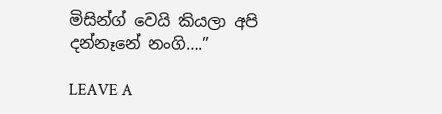මිසින්ග් වෙයි කියලා අපි දන්නෑනේ නංගි….”

LEAVE A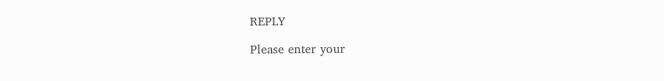REPLY

Please enter your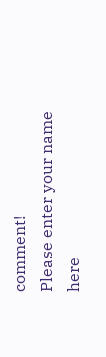comment!
Please enter your name here